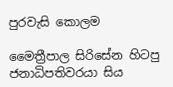පුරවැසි කොලම

මෛත්‍රීපාල සිරිසේන හිටපු ජනාධිපතිවරයා සිය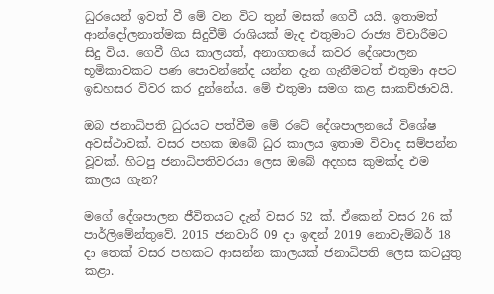ධුරයෙන් ඉවත් වී මේ වන විට තුන් මසක් ගෙවී යයි. ඉතාමත් ආන්දෝලනාත්මක සිදුවීම් රාශියක් මැද එතුමාට රාජ්‍ය විචාරීමට සිදු විය. ගෙවී ගිය කාලයත්, අනාගතයේ කවර දේශපාලන භූමිකාවකට පණ පොවන්නේද යන්න දැන ගැනීමටත් එතුමා අපට ඉඩහසර විවර කර දුන්නේය. මේ එතුමා සමග කළ සාකච්ඡාවයි.

ඔබ ජනාධිපති ධුරයට පත්වීම මේ රටේ දේශපාලනයේ විශේෂ අවස්ථාවක්. වසර පහක ඔබේ ධුර කාලය ඉතාම විවාද සම්පන්න වූවක්. හිටපු ජනාධිපතිවරයා ලෙස ඔබේ අදහස කුමක්ද එම කාලය ගැන?

මගේ දේශපාලන ජීවිතයට දැන් වසර 52 ක්. ඒකෙන් වසර 26 ක් පාර්ලිමේන්තුවේ. 2015 ජනවාරි 09 දා ඉඳන් 2019 නොවැම්බර් 18 දා තෙක් වසර පහකට ආසන්න කාලයක් ජනාධිපති ලෙස කටයුතු කළා.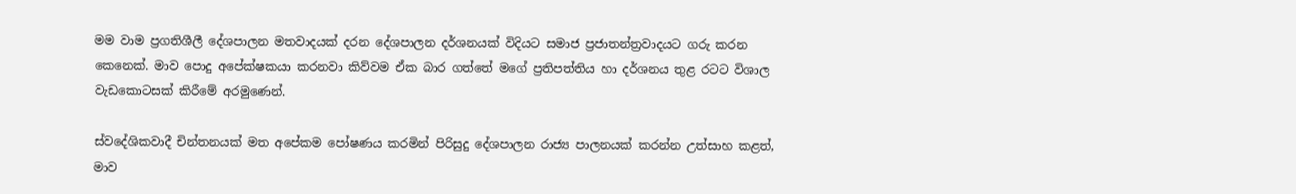මම වාම ප්‍රගතිශීලී දේශපාලන මතවාදයක් දරන දේශපාලන දර්ශනයක් විදියට සමාජ ප්‍රජාතන්ත්‍රවාදයට ගරු කරන කෙනෙක්. මාව පොදු අපේක්ෂකයා කරනවා කිව්වම ඒක බාර ගත්තේ මගේ ප්‍රතිපත්තිය හා දර්ශනය තුළ රටට විශාල වැඩකොටසක් කිරීමේ අරමුණෙන්.

ස්වදේශිකවාදී චින්තනයක් මත අපේකම පෝෂණය කරමින් පිරිසුදු දේශපාලන රාජ්‍ය පාලනයක් කරන්න උත්සාහ කළත්, මාව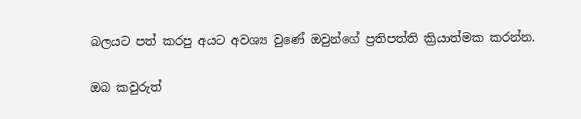බලයට පත් කරපු අයට අවශ්‍ය වුණේ ඔවුන්ගේ ප්‍රතිපත්ති ක්‍රියාත්මක කරන්න.

ඔබ කවුරුත්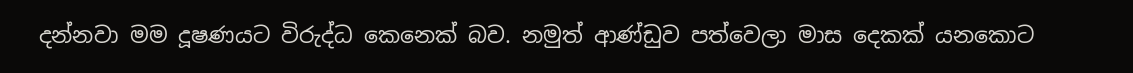දන්නවා මම දූෂණයට විරුද්ධ කෙනෙක් බව. නමුත් ආණ්ඩුව පත්වෙලා මාස දෙකක් යනකොට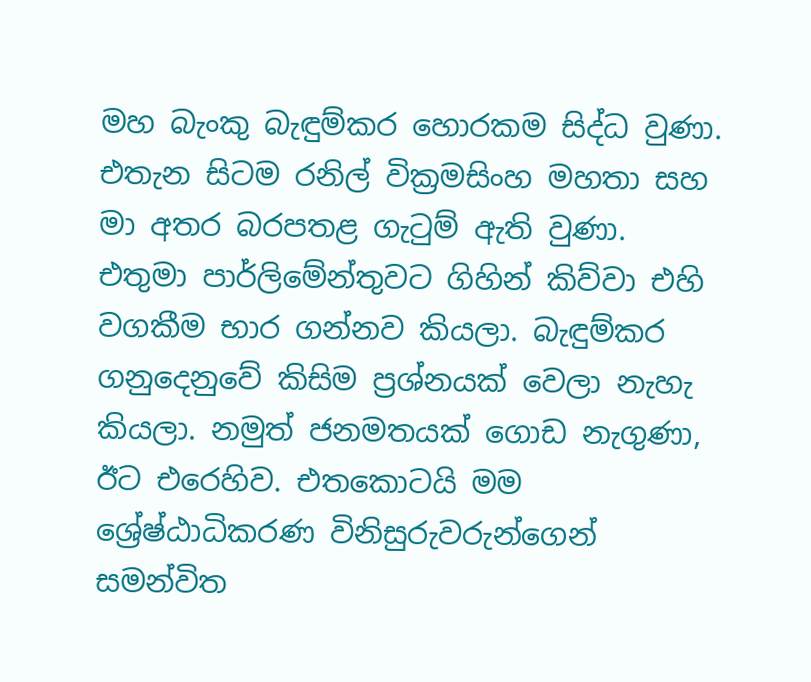මහ බැංකු බැඳුම්කර හොරකම සිද්ධ වුණා. එතැන සිටම රනිල් වික්‍රමසිංහ මහතා සහ මා අතර බරපතළ ගැටුම් ඇති වුණා. එතුමා පාර්ලිමේන්තුවට ගිහින් කිව්වා එහි වගකීම භාර ගන්නව කියලා. බැඳුම්කර ගනුදෙනුවේ කිසිම ප්‍රශ්නයක් වෙලා නැහැ කියලා. නමුත් ජනමතයක් ගොඩ නැගුණා, ඊට එරෙහිව. එතකොටයි මම ශ්‍රේෂ්ඨාධිකරණ විනිසුරුවරුන්ගෙන් සමන්විත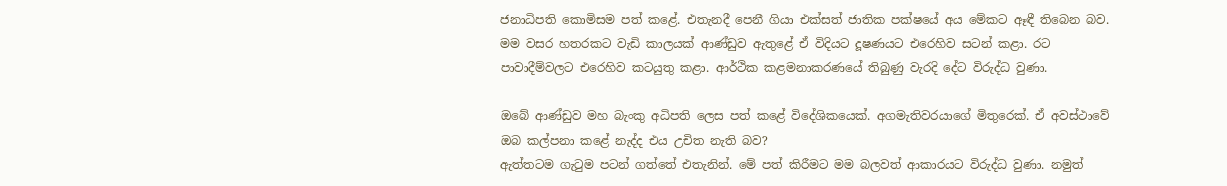ජනාධිපති කොමිසම පත් කළේ. එතැනදී පෙනී ගියා එක්සත් ජාතික පක්ෂයේ අය මේකට ඈඳී තිබෙන බව. මම වසර හතරකට වැඩි කාලයක් ආණ්ඩුව ඇතුළේ ඒ විදියට දූෂණයට එරෙහිව සටන් කළා. රට පාවාදීම්වලට එරෙහිව කටයුතු කළා. ආර්ථික කළමනාකරණයේ තිබුණු වැරදි දේට විරුද්ධ වුණා.

ඔබේ ආණ්ඩුව මහ බැංකු අධිපති ලෙස පත් කළේ විදේශිකයෙක්. අගමැතිවරයාගේ මිතුරෙක්. ඒ අවස්ථාවේ ඔබ කල්පනා කළේ නැද්ද එය උචිත නැති බව?
ඇත්තටම ගැටුම පටන් ගත්තේ එතැනින්. මේ පත් කිරීමට මම බලවත් ආකාරයට විරුද්ධ වුණා. නමුත්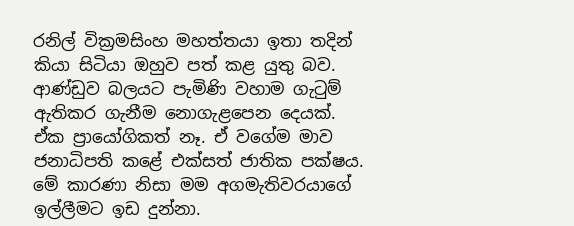රනිල් වික්‍රමසිංහ මහත්තයා ඉතා තදින් කියා සිටියා ඔහුව පත් කළ යුතු බව. ආණ්ඩුව බලයට පැමිණි වහාම ගැටුම් ඇතිකර ගැනීම නොගැළපෙන දෙයක්. ඒක ප්‍රායෝගිකත් නෑ. ඒ වගේම මාව ජනාධිපති කළේ එක්සත් ජාතික පක්ෂය. මේ කාරණා නිසා මම අගමැතිවරයාගේ ඉල්ලීමට ඉඩ දුන්නා.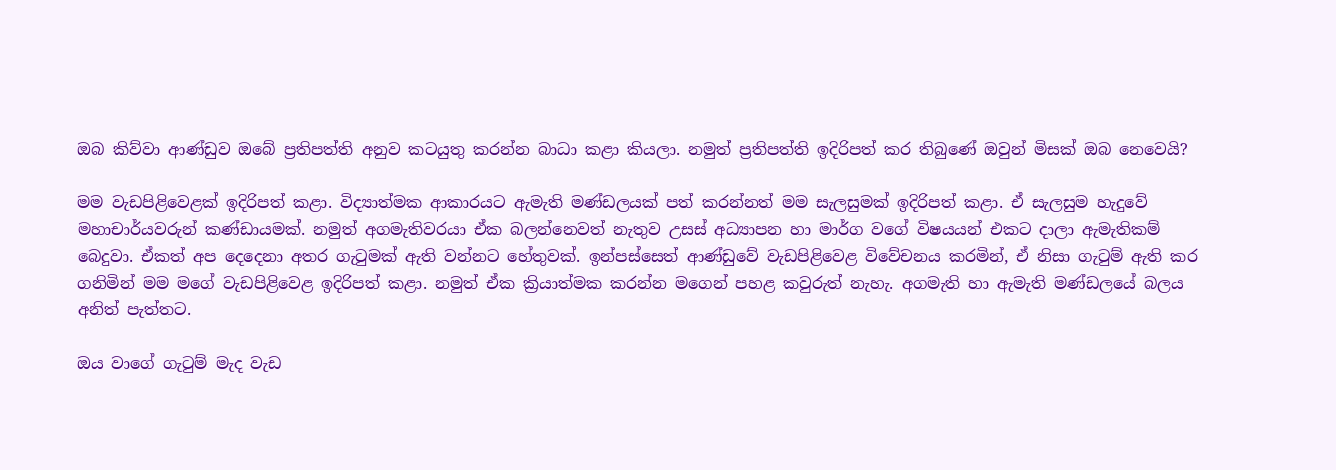ඔබ කිව්වා ආණ්ඩුව ඔබේ ප්‍රතිපත්ති අනුව කටයුතු කරන්න බාධා කළා කියලා. නමුත් ප්‍රතිපත්ති ඉදිරිපත් කර තිබුණේ ඔවුන් මිසක් ඔබ නෙවෙයි?

මම වැඩපිළිවෙළක් ඉදිරිපත් කළා. විද්‍යාත්මක ආකාරයට ඇමැති මණ්ඩලයක් පත් කරන්නත් මම සැලසුමක් ඉදිරිපත් කළා. ඒ සැලසුම හැදුවේ මහාචාර්යවරුන් කණ්ඩායමක්. නමුත් අගමැතිවරයා ඒක බලන්නෙවත් නැතුව උසස් අධ්‍යාපන හා මාර්ග වගේ විෂයයන් එකට දාලා ඇමැතිකම් බෙදුවා. ඒකත් අප දෙදෙනා අතර ගැටුමක් ඇති වන්නට හේතුවක්. ඉන්පස්සෙත් ආණ්ඩුවේ වැඩපිළිවෙළ විවේචනය කරමින්, ඒ නිසා ගැටුම් ඇති කර ගනිමින් මම මගේ වැඩපිළිවෙළ ඉදිරිපත් කළා. නමුත් ඒක ක්‍රියාත්මක කරන්න මගෙන් පහළ කවුරුත් නැහැ. අගමැති හා ඇමැති මණ්ඩලයේ බලය අනිත් පැත්තට.

ඔය වාගේ ගැටුම් මැද වැඩ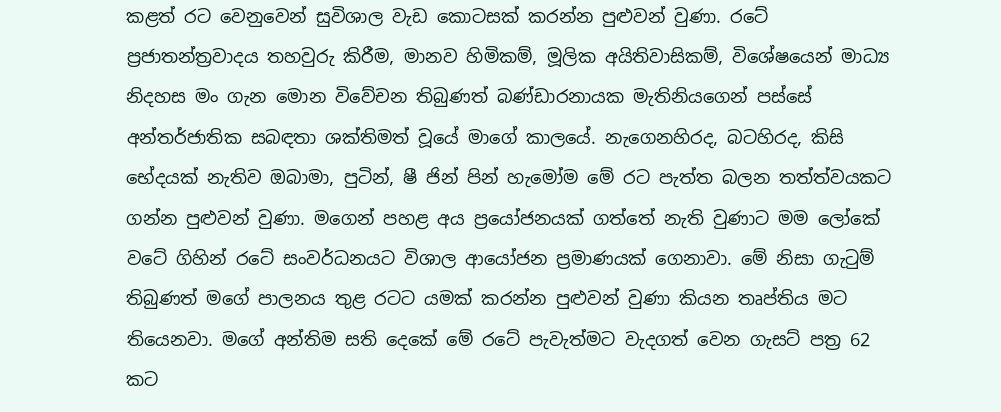කළත් රට වෙනුවෙන් සුවිශාල වැඩ කොටසක් කරන්න පුළුවන් වුණා. රටේ ප්‍රජාතන්ත්‍රවාදය තහවුරු කිරීම, මානව හිමිකම්, මූලික අයිතිවාසිකම්, විශේෂයෙන් මාධ්‍ය නිදහස මං ගැන මොන විවේචන තිබුණත් බණ්ඩාරනායක මැතිනියගෙන් පස්සේ අන්තර්ජාතික සබඳතා ශක්තිමත් වූයේ මාගේ කාලයේ. නැගෙනහිරද, බටහිරද, කිසි භේදයක් නැතිව ඔබාමා, පුටින්, ෂී ජින් පින් හැමෝම මේ රට පැත්ත බලන තත්ත්වයකට ගන්න පුළුවන් වුණා. මගෙන් පහළ අය ප්‍රයෝජනයක් ගත්තේ නැති වුණාට මම ලෝකේ වටේ ගිහින් රටේ සංවර්ධනයට විශාල ආයෝජන ප්‍රමාණයක් ගෙනාවා. මේ නිසා ගැටුම් තිබුණත් මගේ පාලනය තුළ රටට යමක් කරන්න පුළුවන් වුණා කියන තෘප්තිය මට තියෙනවා. මගේ අන්තිම සති දෙකේ මේ රටේ පැවැත්මට වැදගත් වෙන ගැසට් පත්‍ර 62 කට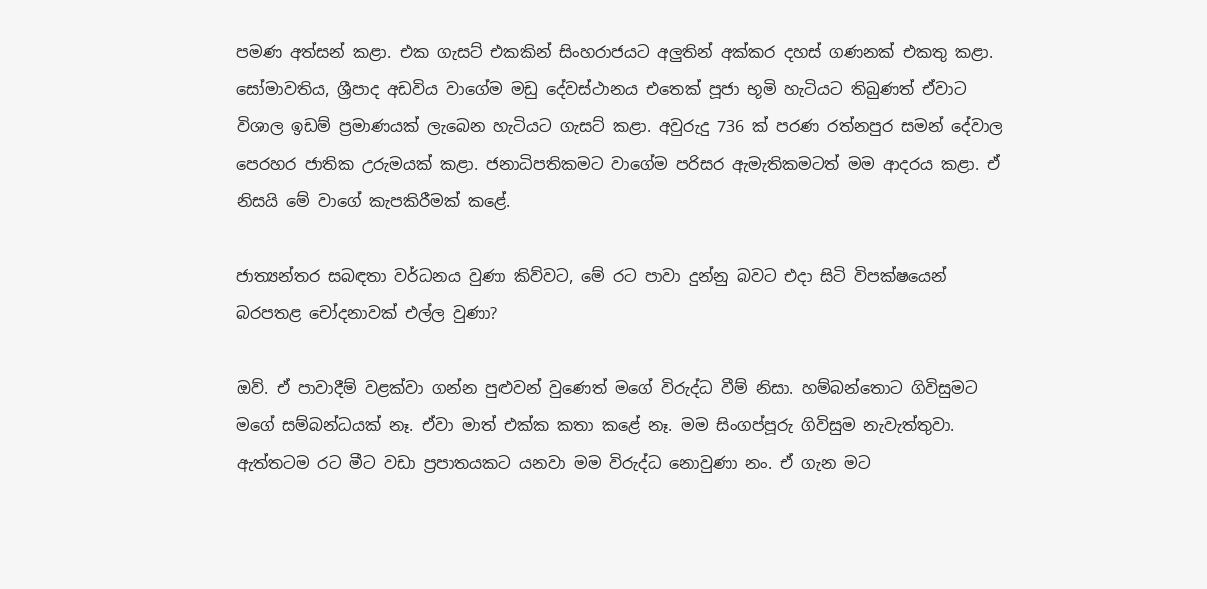පමණ අත්සන් කළා. එක ගැසට් එකකින් සිංහරාජයට අලුතින් අක්කර දහස් ගණනක් එකතු කළා. සෝමාවතිය, ශ්‍රීපාද අඩවිය වාගේම මඩු දේවස්ථානය එතෙක් පූජා භූමි හැටියට තිබුණත් ඒවාට විශාල ඉඩම් ප්‍රමාණයක් ලැබෙන හැටියට ගැසට් කළා. අවුරුදු 736 ක් පරණ රත්නපුර සමන් දේවාල පෙරහර ජාතික උරුමයක් කළා. ජනාධිපතිකමට වාගේම පරිසර ඇමැතිකමටත් මම ආදරය කළා. ඒ නිසයි මේ වාගේ කැපකිරීමක් කළේ.

ජාත්‍යන්තර සබඳතා වර්ධනය වුණා කිව්වට, මේ රට පාවා දුන්නු බවට එදා සිටි විපක්ෂයෙන් බරපතළ චෝදනාවක් එල්ල වුණා?

ඔව්. ඒ පාවාදීම් වළක්වා ගන්න පුළුවන් වුණෙත් මගේ විරුද්ධ වීම් නිසා. හම්බන්තොට ගිවිසුමට මගේ සම්බන්ධයක් නෑ. ඒවා මාත් එක්ක කතා කළේ නෑ. මම සිංගප්පූරු ගිවිසුම නැවැත්තුවා. ඇත්තටම රට මීට වඩා ප්‍රපාතයකට යනවා මම විරුද්ධ නොවුණා නං. ඒ ගැන මට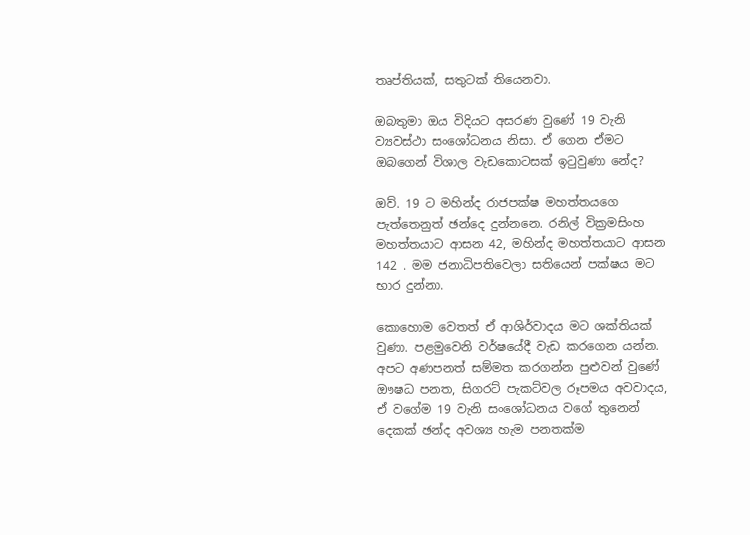තෘප්තියක්, සතුටක් තියෙනවා.

ඔබතුමා ඔය විදියට අසරණ වුණේ 19 වැනි ව්‍යවස්ථා සංශෝධනය නිසා. ඒ ගෙන ඒමට ඔබගෙන් විශාල වැඩකොටසක් ඉටුවුණා නේද?

ඔව්. 19 ට මහින්ද රාජපක්ෂ මහත්තයගෙ පැත්තෙනුත් ඡන්දෙ දුන්නනෙ. රනිල් වික්‍රමසිංහ මහත්තයාට ආසන 42, මහින්ද මහත්තයාට ආසන 142 . මම ජනාධිපතිවෙලා සතියෙන් පක්ෂය මට භාර දුන්නා.

කොහොම වෙතත් ඒ ආශිර්වාදය මට ශක්තියක් වුණා. පළමුවෙනි වර්ෂයේදී වැඩ කරගෙන යන්න. අපට අණපනත් සම්මත කරගන්න පුළුවන් වුණේ ඖෂධ පනත, සිගරට් පැකට්වල රූපමය අවවාදය, ඒ වගේම 19 වැනි සංශෝධනය වගේ තුනෙන් දෙකක් ඡන්ද අවශ්‍ය හැම පනතක්ම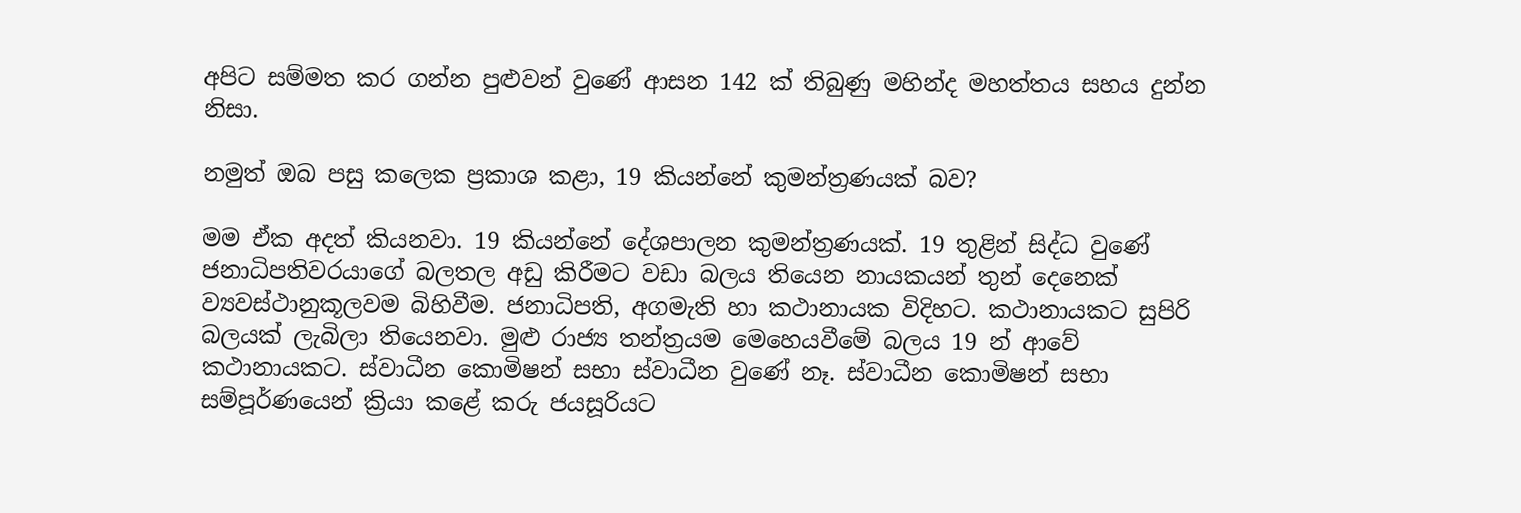අපිට සම්මත කර ගන්න පුළුවන් වුණේ ආසන 142 ක් තිබුණු මහින්ද මහත්තය සහය දුන්න නිසා.

නමුත් ඔබ පසු කලෙක ප්‍රකාශ කළා, 19 කියන්නේ කුමන්ත්‍රණයක් බව?

මම ඒක අදත් කියනවා. 19 කියන්නේ දේශපාලන කුමන්ත්‍රණයක්. 19 තුළින් සිද්ධ වුණේ ජනාධිපතිවරයාගේ බලතල අඩු කිරීමට වඩා බලය තියෙන නායකයන් තුන් දෙනෙක් ව්‍යවස්ථානුකූලවම බිහිවීම. ජනාධිපති, අගමැති හා කථානායක විදිහට. කථානායකට සුපිරි බලයක් ලැබිලා තියෙනවා. මුළු රාජ්‍ය තන්ත්‍රයම මෙහෙයවීමේ බලය 19 න් ආවේ කථානායකට. ස්වාධීන කොමිෂන් සභා ස්වාධීන වුණේ නෑ. ස්වාධීන කොමිෂන් සභා සම්පූර්ණයෙන් ක්‍රියා කළේ කරු ජයසූරියට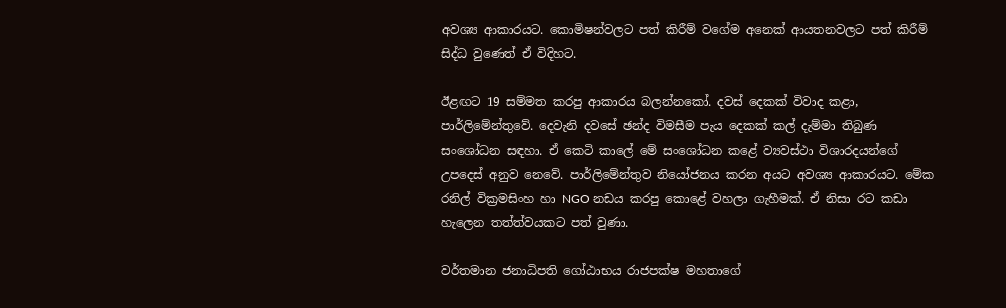අවශ්‍ය ආකාරයට. කොමිෂන්වලට පත් කිරීම් වගේම අනෙක් ආයතනවලට පත් කිරීම් සිද්ධ වුණෙත් ඒ විදිහට.

ඊළඟට 19 සම්මත කරපු ආකාරය බලන්නකෝ. දවස් දෙකක් විවාද කළා, පාර්ලිමේන්තුවේ. දෙවැනි දවසේ ඡන්ද විමසීම පැය දෙකක් කල් දැම්මා තිබුණ සංශෝධන සඳහා. ඒ කෙටි කාලේ මේ සංශෝධන කළේ ව්‍යවස්ථා විශාරදයන්ගේ උපදෙස් අනුව නෙවේ. පාර්ලිමේන්තුව නියෝජනය කරන අයට අවශ්‍ය ආකාරයට. මේක රනිල් වික්‍රමසිංහ හා NGO නඩය කරපු කොළේ වහලා ගැහීමක්. ඒ නිසා රට කඩා හැලෙන තත්ත්වයකට පත් වුණා.

වර්තමාන ජනාධිපති ගෝඨාභය රාජපක්ෂ මහතාගේ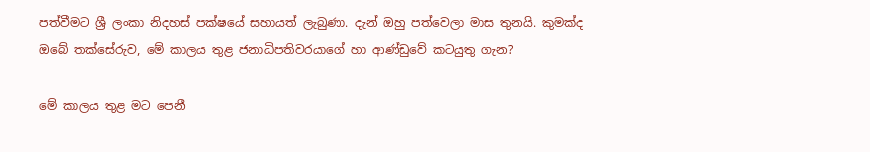පත්වීමට ශ්‍රී ලංකා නිදහස් පක්ෂයේ සහායත් ලැබුණා. දැන් ඔහු පත්වෙලා මාස තුනයි. කුමක්ද ඔබේ තක්සේරුව, මේ කාලය තුළ ජනාධිපතිවරයාගේ හා ආණ්ඩුවේ කටයුතු ගැන?

මේ කාලය තුළ මට පෙනී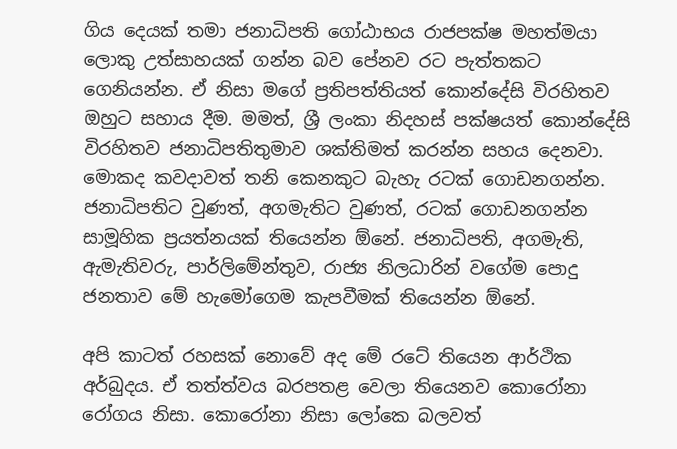ගිය දෙයක් තමා ජනාධිපති ගෝඨාභය රාජපක්ෂ මහත්මයා ලොකු උත්සාහයක් ගන්න බව පේනව රට පැත්තකට ගෙනියන්න. ඒ නිසා මගේ ප්‍රතිපත්තියත් කොන්දේසි විරහිතව ඔහුට සහාය දීම. මමත්, ශ්‍රී ලංකා නිදහස් පක්ෂයත් කොන්දේසි විරහිතව ජනාධිපතිතුමාව ශක්තිමත් කරන්න සහය දෙනවා. මොකද කවදාවත් තනි කෙනකුට බැහැ රටක් ගොඩනගන්න. ජනාධිපතිට වුණත්, අගමැතිට වුණත්, රටක් ගොඩනගන්න සාමූහික ප්‍රයත්නයක් තියෙන්න ඕනේ. ජනාධිපති, අගමැති, ඇමැතිවරු, පාර්ලිමේන්තුව, රාජ්‍ය නිලධාරින් වගේම පොදු ජනතාව මේ හැමෝගෙම කැපවීමක් තියෙන්න ඕනේ.

අපි කාටත් රහසක් නොවේ අද මේ රටේ තියෙන ආර්ථික අර්බුදය. ඒ තත්ත්වය බරපතළ වෙලා තියෙනව කොරෝනා රෝගය නිසා. කොරෝනා නිසා ලෝකෙ බලවත්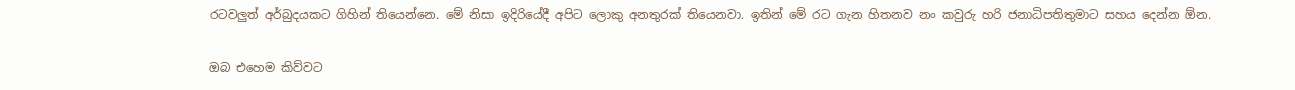රටවලුත් අර්බුදයකට ගිහින් තියෙන්නෙ. මේ නිසා ඉදිරියේදී අපිට ලොකු අනතුරක් තියෙනවා. ඉතින් මේ රට ගැන හිතනව නං කවුරු හරි ජනාධිපතිතුමාට සහය දෙන්න ඕන.

ඔබ එහෙම කිව්වට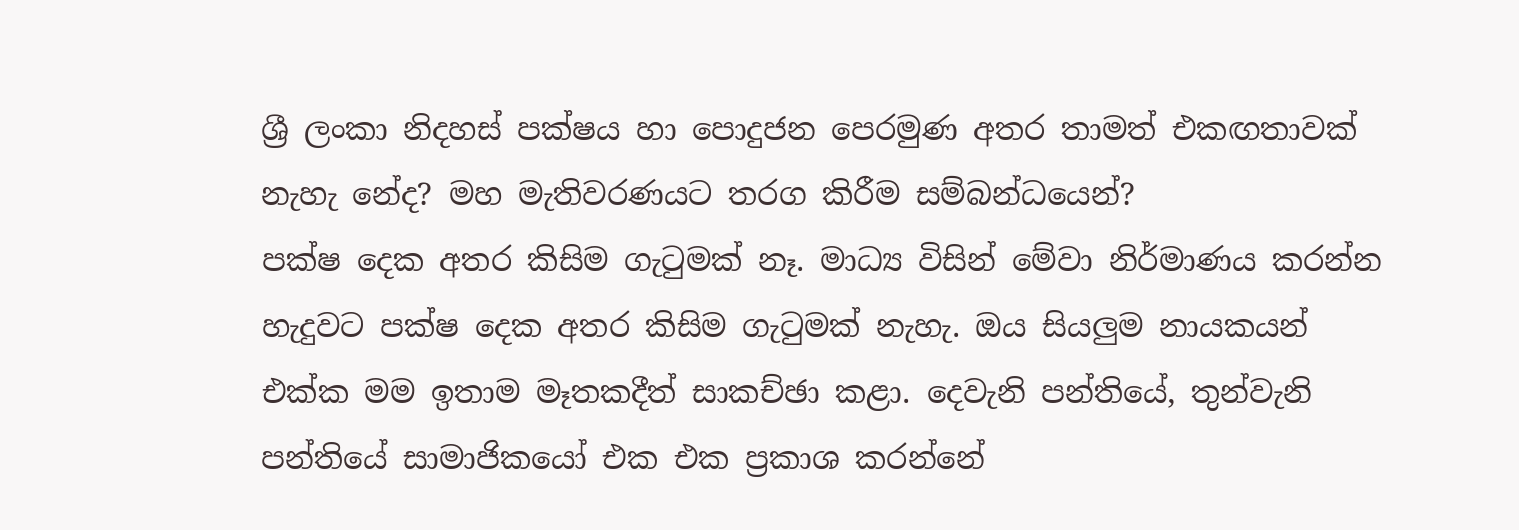ශ්‍රී ලංකා නිදහස් පක්ෂය හා පොදුජන පෙරමුණ අතර තාමත් එකඟතාවක් නැහැ නේද? මහ මැතිවරණයට තරග කිරීම සම්බන්ධයෙන්?
පක්ෂ දෙක අතර කිසිම ගැටුමක් නෑ. මාධ්‍ය විසින් මේවා නිර්මාණය කරන්න හැදුවට පක්ෂ දෙක අතර කිසිම ගැටුමක් නැහැ. ඔය සියලුම නායකයන් එක්ක මම ඉතාම මෑතකදීත් සාකච්ඡා කළා. දෙවැනි පන්තියේ, තුන්වැනි පන්තියේ සාමාජිකයෝ එක එක ප්‍රකාශ කරන්නේ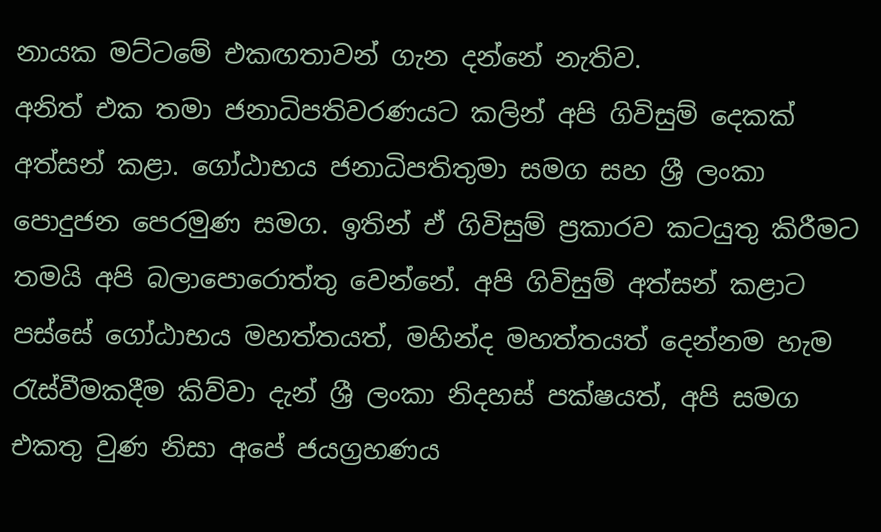නායක මට්ටමේ එකඟතාවන් ගැන දන්නේ නැතිව.
අනිත් එක තමා ජනාධිපතිවරණයට කලින් අපි ගිවිසුම් දෙකක් අත්සන් කළා. ගෝඨාභය ජනාධිපතිතුමා සමග සහ ශ්‍රී ලංකා පොදුජන පෙරමුණ සමග. ඉතින් ඒ ගිවිසුම් ප්‍රකාරව කටයුතු කිරීමට තමයි අපි බලාපොරොත්තු වෙන්නේ. අපි ගිවිසුම් අත්සන් කළාට පස්සේ ගෝඨාභය මහත්තයත්, මහින්ද මහත්තයත් දෙන්නම හැම රැස්වීමකදීම කිව්වා දැන් ශ්‍රී ලංකා නිදහස් පක්ෂයත්, අපි සමග එකතු වුණ නිසා අපේ ජයග්‍රහණය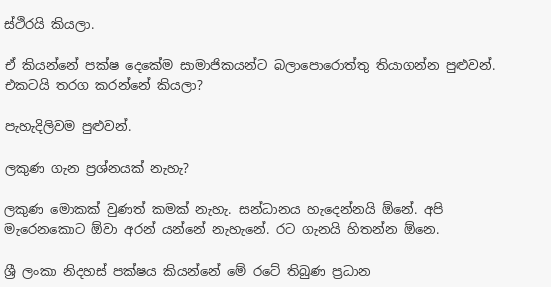ස්ථිරයි කියලා.

ඒ කියන්නේ පක්ෂ දෙකේම සාමාජිකයන්ට බලාපොරොත්තු තියාගන්න පුළුවන්. එකටයි තරග කරන්නේ කියලා?

පැහැදිලිවම පුළුවන්.

ලකුණ ගැන ප්‍රශ්නයක් නැහැ?

ලකුණ මොකක් වුණත් කමක් නැහැ. සන්ධානය හැදෙන්නයි ඕනේ. අපි මැරෙනකොට ඕවා අරන් යන්නේ නැහැනේ. රට ගැනයි හිතන්න ඕනෙ.

ශ්‍රී ලංකා නිදහස් පක්ෂය කියන්නේ මේ රටේ තිබුණ ප්‍රධාන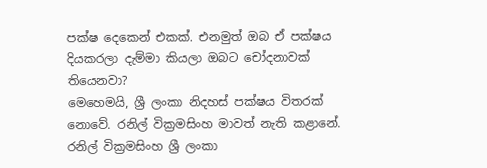පක්ෂ දෙකෙන් එකක්. එනමුත් ඔබ ඒ පක්ෂය දියකරලා දැම්මා කියලා ඔබට චෝදනාවක් තියෙනවා?
මෙහෙමයි, ශ්‍රී ලංකා නිදහස් පක්ෂය විතරක් නොවේ. රනිල් වික්‍රමසිංහ මාවත් නැති කළානේ. රනිල් වික්‍රමසිංහ ශ්‍රී ලංකා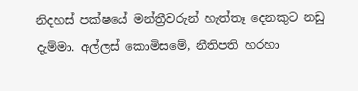නිදහස් පක්ෂයේ මන්ත්‍රීවරුන් හැත්තෑ දෙනකුට නඩු දැම්මා. අල්ලස් කොමිසමේ, නීතිපති හරහා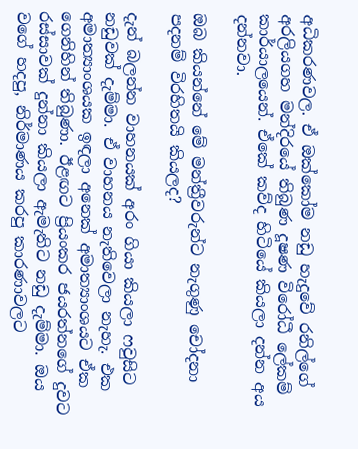අධිකරණවල. ඒ ඔක්කෝම නඩු හැදුවේ රනිල්ගේ අරලියගහ මන්දිරයේ තිබුණ දූෂණ විරෝධී ලේකම් කාර්යාලයෙන්. ඒකේ කව්ද හිටියේ කියලා දන්න අය දන්නවා.

ඔබ කියන්නේ මේ මන්ත්‍රීවරුන්ට නැගුණු චෝදනා පදනම් විරහිතයි කියලද?

දැන් බලන්න වාහනයක් අරං ගියා කියලා ෆවුසිට නඩුවක් දැම්මා. ඒ වාහනය නැතිවෙලා නැහැ. එක අමාත්‍යාංශයක ඉඳලා අනෙක් අමාත්‍යාංශයට ඒක ගෙනිහින් තිබුණා. ඊළඟට ප්‍රියංකර ජයරත්නගේ දුවට රස්සාවක් දුන්නා කියලා ඇමැතිට නඩු දැම්මා. ඔය වගේ හදපු, නිර්මාණය කරපු කාරණාවලට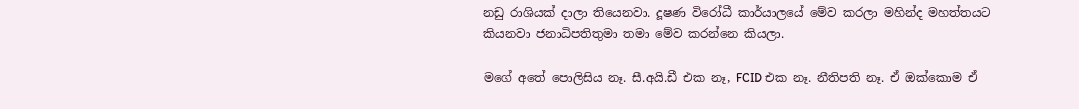නඩු රාශියක් දාලා තියෙනවා. දූෂණ විරෝධී කාර්යාලයේ මේව කරලා මහින්ද මහත්තයට කියනවා ජනාධිපතිතුමා තමා මේව කරන්නෙ කියලා.

මගේ අතේ පොලිසිය නෑ. සී.අයි.ඩී එක නෑ, FCID එක නෑ. නීතිපති නෑ. ඒ ඔක්කොම ඒ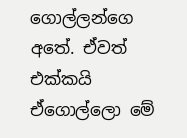ගොල්ලන්ගෙ අතේ. ඒවත් එක්කයි ඒගොල්ලො මේ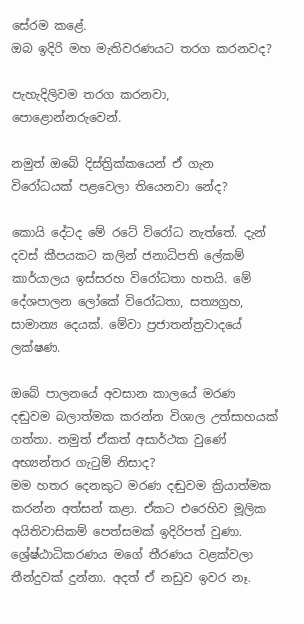සේරම කළේ.
ඔබ ඉදිරි මහ මැතිවරණයට තරග කරනවද?

පැහැදිලිවම තරග කරනවා, පොළොන්නරුවෙන්.

නමුත් ඔබේ දිස්ත්‍රික්කයෙන් ඒ ගැන විරෝධයක් පළවෙලා තියෙනවා නේද?

කොයි දේටද මේ රටේ විරෝධ නැත්තේ. දැන් දවස් කීපයකට කලින් ජනාධිපති ලේකම් කාර්යාලය ඉස්සරහ විරෝධතා හතයි. මේ දේශපාලන ලෝකේ විරෝධතා, සත්‍යග්‍රහ, සාමාන්‍ය දෙයක්. මේවා ප්‍රජාතන්ත්‍රවාදයේ ලක්ෂණ.

ඔබේ පාලනයේ අවසාන කාලයේ මරණ දඬුවම බලාත්මක කරන්න විශාල උත්සාහයක් ගත්තා. නමුත් ඒකත් අසාර්ථක වුණේ අභ්‍යන්තර ගැටුම් නිසාද?
මම හතර දෙනකුට මරණ දඬුවම ක්‍රියාත්මක කරන්න අත්සන් කළා. ඒකට එරෙහිව මූලික අයිතිවාසිකම් පෙත්සමක් ඉදිරිපත් වුණා. ශ්‍රේෂ්ඨාධිකරණය මගේ තීරණය වළක්වලා තීන්දුවක් දුන්නා. අදත් ඒ නඩුව ඉවර නෑ.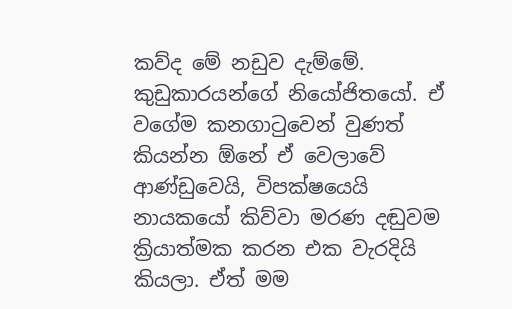කව්ද මේ නඩුව දැම්මේ. කුඩුකාරයන්ගේ නියෝජිතයෝ. ඒ වගේම කනගාටුවෙන් වුණත් කියන්න ඕනේ ඒ වෙලාවේ ආණ්ඩුවෙයි, විපක්ෂයෙයි නායකයෝ කිව්වා මරණ දඬුවම ක්‍රියාත්මක කරන එක වැරදියි කියලා. ඒත් මම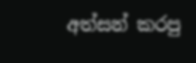අත්සන් කරපු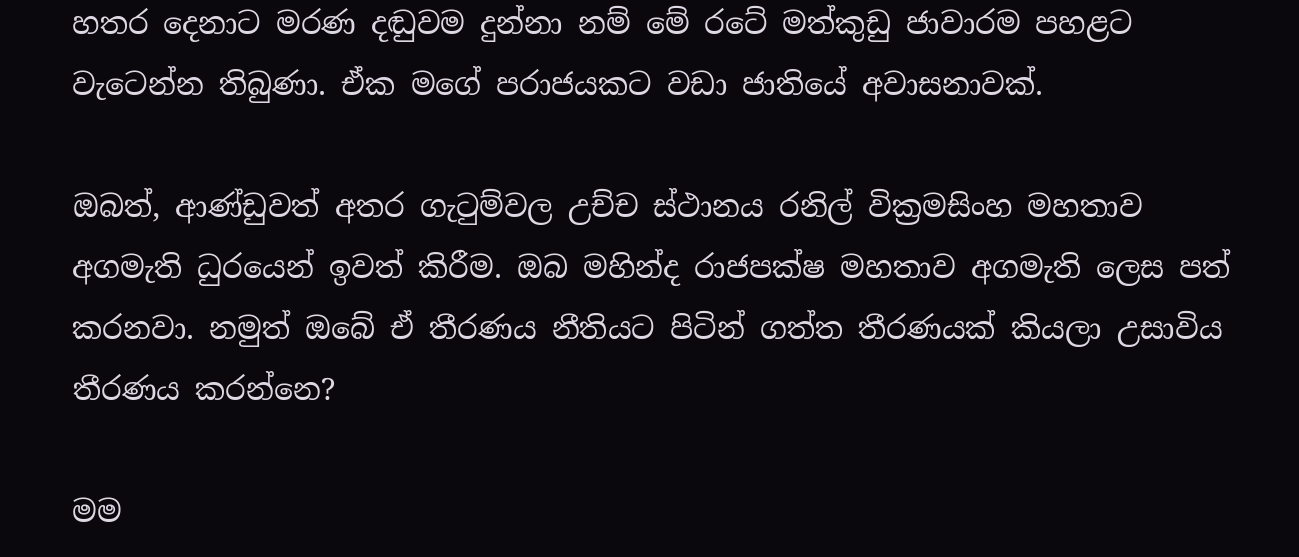හතර දෙනාට මරණ දඬුවම දුන්නා නම් මේ රටේ මත්කුඩු ජාවාරම පහළට වැටෙන්න තිබුණා. ඒක මගේ පරාජයකට වඩා ජාතියේ අවාසනාවක්.

ඔබත්, ආණ්ඩුවත් අතර ගැටුම්වල උච්ච ස්ථානය රනිල් වික්‍රමසිංහ මහතාව අගමැති ධුරයෙන් ඉවත් කිරීම. ඔබ මහින්ද රාජපක්ෂ මහතාව අගමැති ලෙස පත් කරනවා. නමුත් ඔබේ ඒ තීරණය නීතියට පිටින් ගත්ත තීරණයක් කියලා උසාවිය තීරණය කරන්නෙ?

මම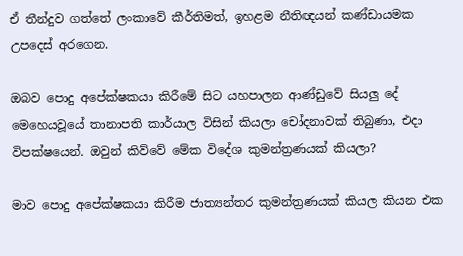ඒ තීන්දුව ගත්තේ ලංකාවේ කීර්තිමත්, ඉහළම නීතිඥයන් කණ්ඩායමක උපදෙස් අරගෙන.

ඔබව පොදු අපේක්ෂකයා කිරීමේ සිට යහපාලන ආණ්ඩුවේ සියලු දේ මෙහෙයවූයේ තානාපති කාර්යාල විසින් කියලා චෝදනාවක් තිබුණා, එදා විපක්ෂයෙන්. ඔවුන් කිව්වේ මේක විදේශ කුමන්ත්‍රණයක් කියලා?

මාව පොදු අපේක්ෂකයා කිරීම ජාත්‍යන්තර කුමන්ත්‍රණයක් කියල කියන එක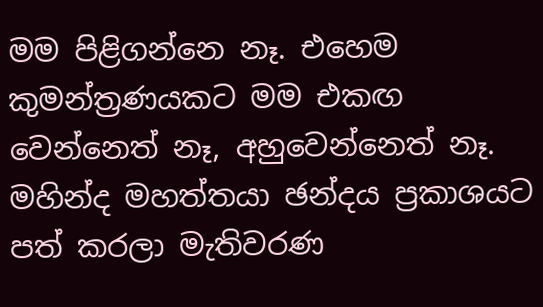මම පිළිගන්නෙ නෑ. එහෙම කුමන්ත්‍රණයකට මම එකඟ වෙන්නෙත් නෑ, අහුවෙන්නෙත් නෑ. මහින්ද මහත්තයා ඡන්දය ප්‍රකාශයට පත් කරලා මැතිවරණ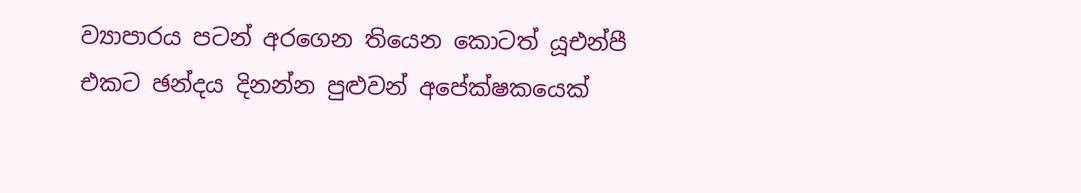ව්‍යාපාරය පටන් අරගෙන තියෙන කොටත් යූඑන්පී එකට ඡන්දය දිනන්න පුළුවන් අපේක්ෂකයෙක්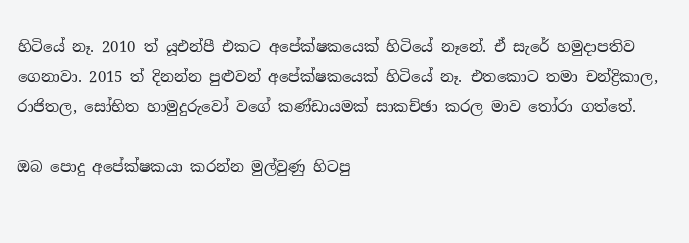හිටියේ නෑ. 2010 ත් යූඑන්පී එකට අපේක්ෂකයෙක් හිටියේ නෑනේ. ඒ සැරේ හමුදාපතිව ගෙනාවා. 2015 ත් දිනන්න පුළුවන් අපේක්ෂකයෙක් හිටියේ නෑ. එතකොට තමා චන්ද්‍රිකාල, රාජිතල, සෝභිත හාමුදුරුවෝ වගේ කණ්ඩායමක් සාකච්ඡා කරල මාව තෝරා ගත්තේ.

ඔබ පොදු අපේක්ෂකයා කරන්න මුල්වුණු හිටපු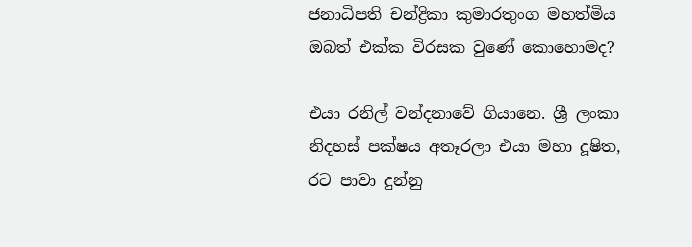ජනාධිපති චන්ද්‍රිකා කුමාරතුංග මහත්මිය ඔබත් එක්ක විරසක වුණේ කොහොමද?

එයා රනිල් වන්දනාවේ ගියානෙ. ශ්‍රී ලංකා නිදහස් පක්ෂය අතෑරලා එයා මහා දූෂිත, රට පාවා දුන්නු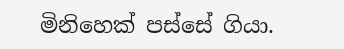මිනිහෙක් පස්සේ ගියා.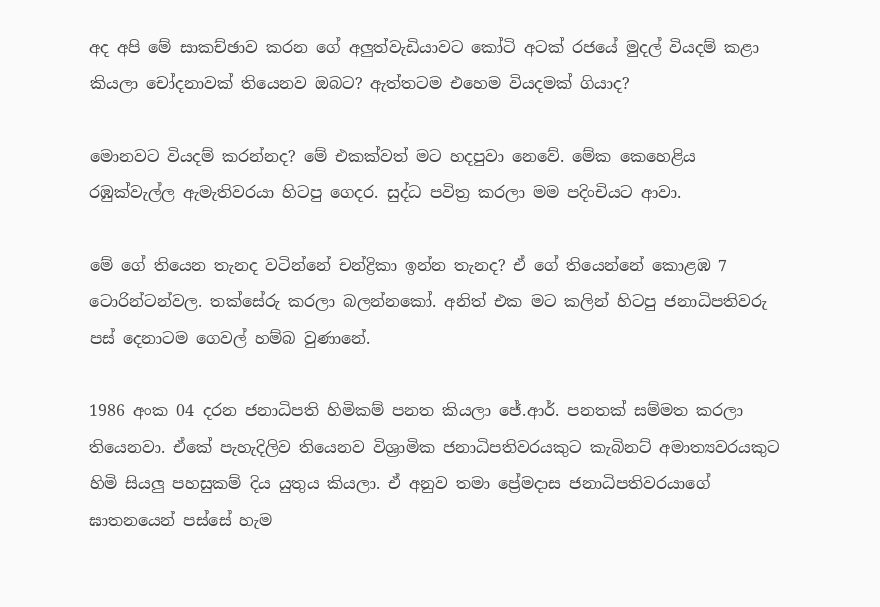අද අපි මේ සාකච්ඡාව කරන ගේ අලුත්වැඩියාවට කෝටි අටක් රජයේ මුදල් වියදම් කළා කියලා චෝදනාවක් තියෙනව ඔබට? ඇත්තටම එහෙම වියදමක් ගියාද?

මොනවට වියදම් කරන්නද? මේ එකක්වත් මට හදපුවා නෙවේ. මේක කෙහෙළිය රඹුක්වැල්ල ඇමැතිවරයා හිටපු ගෙදර. සුද්ධ පවිත්‍ර කරලා මම පදිංචියට ආවා.

මේ ගේ තියෙන තැනද වටින්නේ චන්ද්‍රිකා ඉන්න තැනද? ඒ ගේ තියෙන්නේ කොළඹ 7 ටොරින්ටන්වල. තක්සේරු කරලා බලන්නකෝ. අනිත් එක මට කලින් හිටපු ජනාධිපතිවරු පස් දෙනාටම ගෙවල් හම්බ වුණානේ.

1986 අංක 04 දරන ජනාධිපති හිමිකම් පනත කියලා ජේ.ආර්. පනතක් සම්මත කරලා තියෙනවා. ඒකේ පැහැදිලිව තියෙනව විශ්‍රාමික ජනාධිපතිවරයකුට කැබිනට් අමාත්‍යවරයකුට හිමි සියලු පහසුකම් දිය යුතුය කියලා. ඒ අනුව තමා ප්‍රේමදාස ජනාධිපතිවරයාගේ ඝාතනයෙන් පස්සේ හැම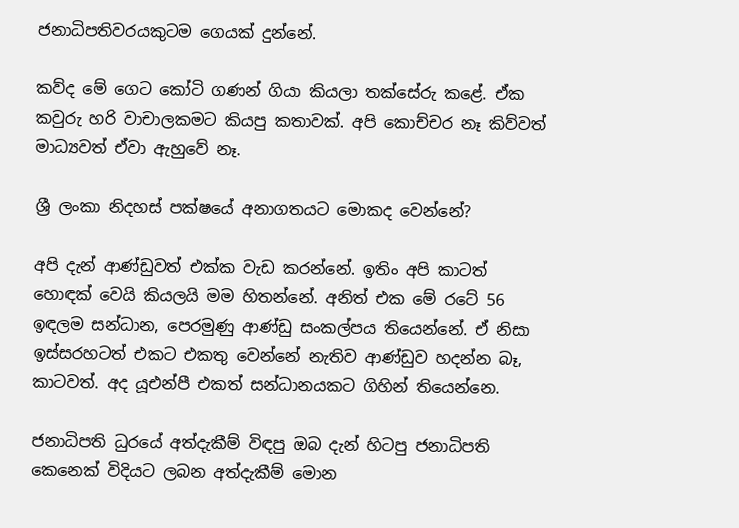ජනාධිපතිවරයකුටම ගෙයක් දුන්නේ.

කව්ද මේ ගෙට කෝටි ගණන් ගියා කියලා තක්සේරු කළේ. ඒක කවුරු හරි වාචාලකමට කියපු කතාවක්. අපි කොච්චර නෑ කිව්වත් මාධ්‍යවත් ඒවා ඇහුවේ නෑ.

ශ්‍රී ලංකා නිදහස් පක්ෂයේ අනාගතයට මොකද වෙන්නේ?

අපි දැන් ආණ්ඩුවත් එක්ක වැඩ කරන්නේ. ඉතිං අපි කාටත් හොඳක් වෙයි කියලයි මම හිතන්නේ. අනිත් එක මේ රටේ 56 ඉඳලම සන්ධාන, පෙරමුණු ආණ්ඩු සංකල්පය තියෙන්නේ. ඒ නිසා ඉස්සරහටත් එකට එකතු වෙන්නේ නැතිව ආණ්ඩුව හදන්න බෑ, කාටවත්. අද යූඑන්පී එකත් සන්ධානයකට ගිහින් තියෙන්නෙ.

ජනාධිපති ධුරයේ අත්දැකීම් විඳපු ඔබ දැන් හිටපු ජනාධිපති කෙනෙක් විදියට ලබන අත්දැකීම් මොන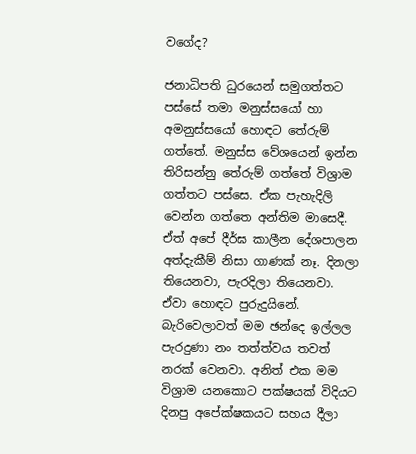වගේද?

ජනාධිපති ධුරයෙන් සමුගත්තට පස්සේ තමා මනුස්සයෝ හා අමනුස්සයෝ හොඳට තේරුම් ගත්තේ. මනුස්ස වේශයෙන් ඉන්න තිරිසන්නු තේරුම් ගත්තේ විශ්‍රාම ගත්තට පස්සෙ. ඒක පැහැදිලි වෙන්න ගත්තෙ අන්තිම මාසෙදී. ඒත් අපේ දීර්ඝ කාලීන දේශපාලන අත්දැකීම් නිසා ගාණක් නෑ. දිනලා තියෙනවා, පැරදිලා තියෙනවා. ඒවා හොඳට පුරුදුයිනේ. බැරිවෙලාවත් මම ඡන්දෙ ඉල්ලල පැරදුණා නං තත්ත්වය තවත් නරක් වෙනවා. අනිත් එක මම විශ්‍රාම යනකොට පක්ෂයක් විදියට දිනපු අපේක්ෂකයට සහය දීලා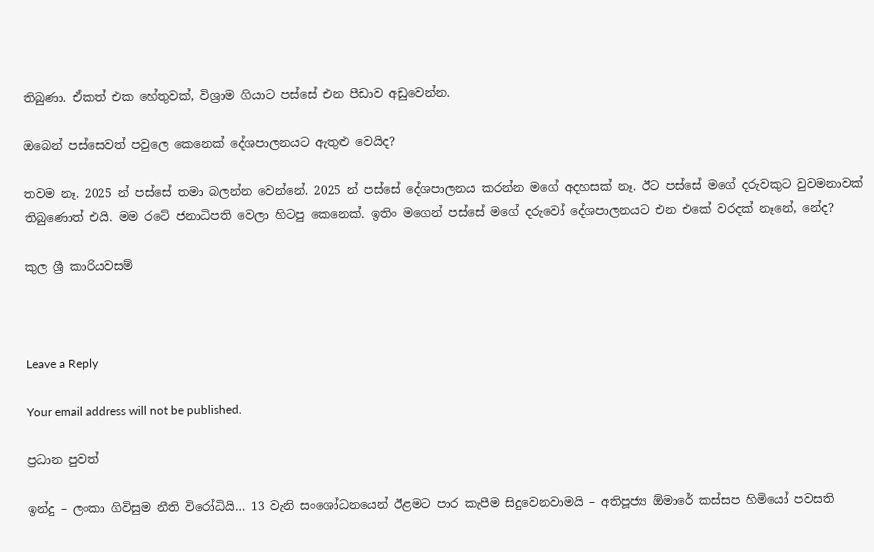තිබුණා. ඒකත් එක හේතුවක්, විශ්‍රාම ගියාට පස්සේ එන පීඩාව අඩුවෙන්න.

ඔබෙන් පස්සෙවත් පවුලෙ කෙනෙක් දේශපාලනයට ඇතුළු වෙයිද?

තවම නෑ. 2025 න් පස්සේ තමා බලන්න වෙන්නේ. 2025 න් පස්සේ දේශපාලනය කරන්න මගේ අදහසක් නෑ. ඊට පස්සේ මගේ දරුවකුට වුවමනාවක් තිබුණොත් එයි. මම රටේ ජනාධිපති වෙලා හිටපු කෙනෙක්. ඉතිං මගෙන් පස්සේ මගේ දරුවෝ දේශපාලනයට එන එකේ වරදක් නෑනේ, නේද?

කුල ශ්‍රී කාරියවසම්



Leave a Reply

Your email address will not be published.

ප්‍රධාන පුවත්

ඉන්දු – ලංකා ගිවිසුම නීති විරෝධියි… 13 වැනි සංශෝධනයෙන් ඊළමට පාර කැපීම සිදුවෙනවාමයි – අතිපූජ්‍ය ඕමාරේ කස්සප හිමියෝ පවසති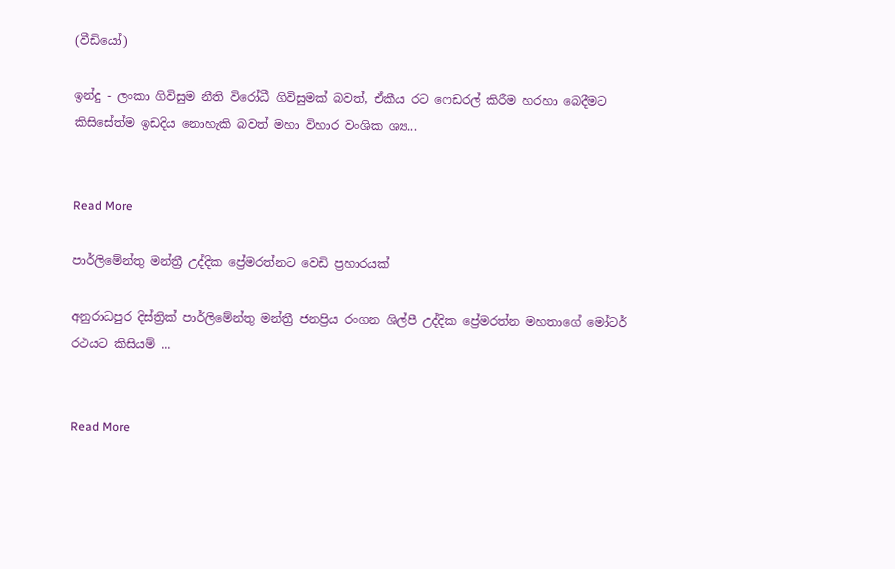(වීඩියෝ)

ඉන්දු - ලංකා ගිවිසුම නීති විරෝධී ගිවිසුමක් බවත්, ඒකීය රට ෆෙඩරල් කිරීම හරහා බෙදීමට කිසිසේත්ම ඉඩදිය නොහැකි බවත් මහා විහාර වංශික ශ්‍ය...


Read More

පාර්ලිමේන්තු මන්ත්‍රී උද්දික ප්‍රේමරත්නට වෙඩි ප්‍රහාරයක්

අනුරාධපුර දිස්ත්‍රික් පාර්ලිමේන්තු මන්ත්‍රී ජනප්‍රිය රංගන ශිල්පී උද්දික ප්‍රේමරත්න මහතාගේ මෝටර් රථයට කිසියම් ...


Read More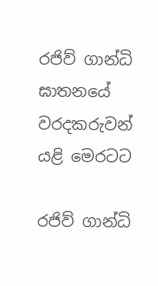රජිව් ගාන්ධි ඝාතනයේ වරදකරුවන් යළි මෙරටට

රජිව් ගාන්ධි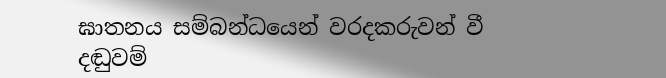ඝාතනය සම්බන්ධයෙන් වරදකරුවන් වී දඬුවම්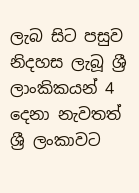ලැබ සිට පසුව නිදහස ලැබූ ශ්‍රී ලාංකිකයන් 4 දෙනා නැවතත් ශ්‍රී ලංකාවට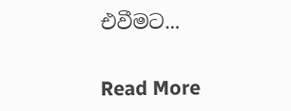එවීමට...


Read More